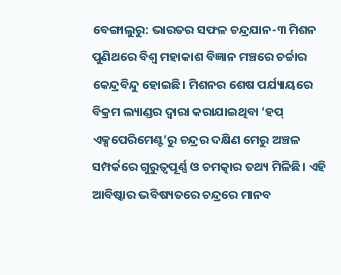ବେଙ୍ଗାଲୁରୁ: ଭାରତର ସଫଳ ଚନ୍ଦ୍ରଯାନ-୩ ମିଶନ ପୁଣିଥରେ ବିଶ୍ୱ ମହାକାଶ ବିଜ୍ଞାନ ମଞ୍ଚରେ ଚର୍ଚ୍ଚାର କେନ୍ଦ୍ରବିନ୍ଦୁ ହୋଇଛି। ମିଶନର ଶେଷ ପର୍ଯ୍ୟାୟରେ ବିକ୍ରମ ଲ୍ୟାଣ୍ଡର ଦ୍ୱାରା କରାଯାଇଥିବା ‘ହପ୍ ଏକ୍ସପେରିମେଣ୍ଟ’ରୁ ଚନ୍ଦ୍ରର ଦକ୍ଷିଣ ମେରୁ ଅଞ୍ଚଳ ସମ୍ପର୍କରେ ଗୁରୁତ୍ୱପୂର୍ଣ୍ଣ ଓ ଚମତ୍କାର ତଥ୍ୟ ମିଳିଛି। ଏହି ଆବିଷ୍କାର ଭବିଷ୍ୟତରେ ଚନ୍ଦ୍ରରେ ମାନବ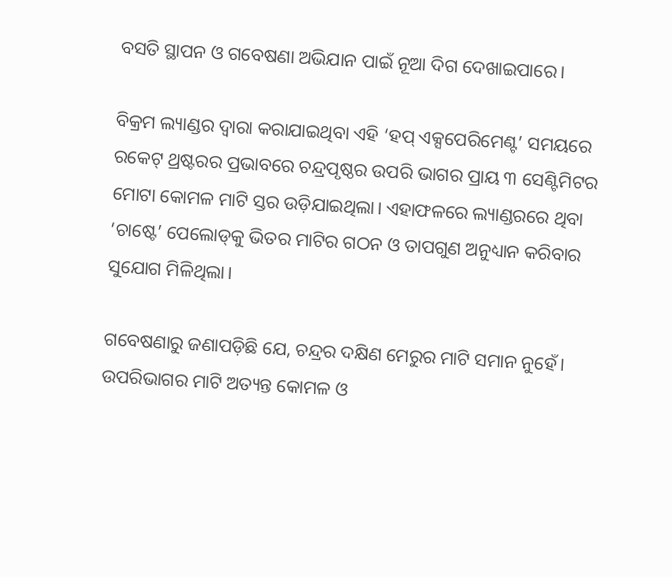ବସତି ସ୍ଥାପନ ଓ ଗବେଷଣା ଅଭିଯାନ ପାଇଁ ନୂଆ ଦିଗ ଦେଖାଇପାରେ।

ବିକ୍ରମ ଲ୍ୟାଣ୍ଡର ଦ୍ୱାରା କରାଯାଇଥିବା ଏହି ‘ହପ୍ ଏକ୍ସପେରିମେଣ୍ଟ’ ସମୟରେ ରକେଟ୍ ଥ୍ରଷ୍ଟରର ପ୍ରଭାବରେ ଚନ୍ଦ୍ରପୃଷ୍ଠର ଉପରି ଭାଗର ପ୍ରାୟ ୩ ସେଣ୍ଟିମିଟର ମୋଟା କୋମଳ ମାଟି ସ୍ତର ଉଡ଼ିଯାଇଥିଲା। ଏହାଫଳରେ ଲ୍ୟାଣ୍ଡରରେ ଥିବା ‘ଚାଷ୍ଟେ’ ପେଲୋଡ୍‌କୁ ଭିତର ମାଟିର ଗଠନ ଓ ତାପଗୁଣ ଅନୁଧ୍ୟାନ କରିବାର ସୁଯୋଗ ମିଳିଥିଲା।

ଗବେଷଣାରୁ ଜଣାପଡ଼ିଛି ଯେ, ଚନ୍ଦ୍ରର ଦକ୍ଷିଣ ମେରୁର ମାଟି ସମାନ ନୁହେଁ। ଉପରିଭାଗର ମାଟି ଅତ୍ୟନ୍ତ କୋମଳ ଓ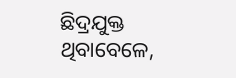ଛିଦ୍ରଯୁକ୍ତ ଥିବାବେଳେ,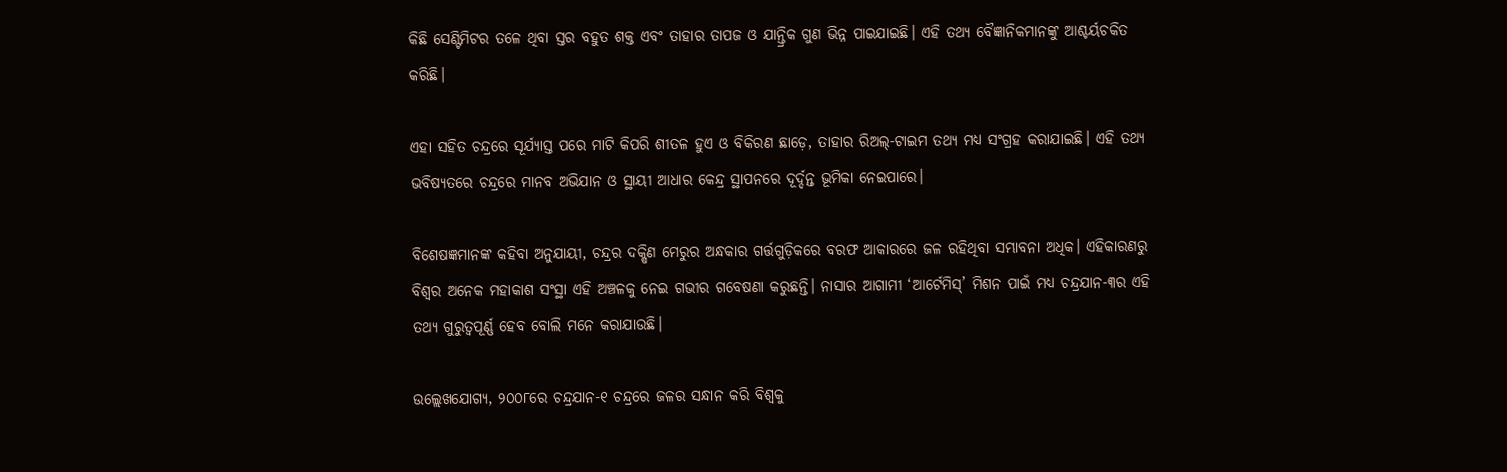କିଛି ସେଣ୍ଟିମିଟର ତଳେ ଥିବା ସ୍ତର ବହୁତ ଶକ୍ତ ଏବଂ ତାହାର ତାପଜ ଓ ଯାନ୍ତ୍ରିକ ଗୁଣ ଭିନ୍ନ ପାଇଯାଇଛି। ଏହି ତଥ୍ୟ ବୈଜ୍ଞାନିକମାନଙ୍କୁ ଆଶ୍ଚର୍ୟଚକିତ କରିଛି।

ଏହା ସହିତ ଚନ୍ଦ୍ରରେ ସୂର୍ଯ୍ୟାସ୍ତ ପରେ ମାଟି କିପରି ଶୀତଳ ହୁଏ ଓ ବିକିରଣ ଛାଡ଼େ, ତାହାର ରିଅଲ୍-ଟାଇମ ତଥ୍ୟ ମଧ୍ୟ ସଂଗ୍ରହ କରାଯାଇଛି। ଏହି ତଥ୍ୟ ଭବିଷ୍ୟତରେ ଚନ୍ଦ୍ରରେ ମାନବ ଅଭିଯାନ ଓ ସ୍ଥାୟୀ ଆଧାର କେନ୍ଦ୍ର ସ୍ଥାପନରେ ଦୂର୍ଦ୍ଦନ୍ତ ଭୂମିକା ନେଇପାରେ।

ବିଶେଷଜ୍ଞମାନଙ୍କ କହିବା ଅନୁଯାୟୀ, ଚନ୍ଦ୍ରର ଦକ୍ଷିଣ ମେରୁର ଅନ୍ଧକାର ଗର୍ତ୍ତଗୁଡ଼ିକରେ ବରଫ ଆକାରରେ ଜଳ ରହିଥିବା ସମ୍ଭାବନା ଅଧିକ। ଏହିକାରଣରୁ ବିଶ୍ୱର ଅନେକ ମହାକାଶ ସଂସ୍ଥା ଏହି ଅଞ୍ଚଳକୁ ନେଇ ଗଭୀର ଗବେଷଣା କରୁଛନ୍ତି। ନାସାର ଆଗାମୀ ‘ଆର୍ଟେମିସ୍’ ମିଶନ ପାଇଁ ମଧ୍ୟ ଚନ୍ଦ୍ରଯାନ-୩ର ଏହି ତଥ୍ୟ ଗୁରୁତ୍ୱପୂର୍ଣ୍ଣ ହେବ ବୋଲି ମନେ କରାଯାଉଛି।

ଉଲ୍ଲେଖଯୋଗ୍ୟ, ୨୦୦୮ରେ ଚନ୍ଦ୍ରଯାନ-୧ ଚନ୍ଦ୍ରରେ ଜଳର ସନ୍ଧାନ କରି ବିଶ୍ୱକୁ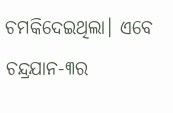ଚମକିଦେଇଥିଲା। ଏବେ ଚନ୍ଦ୍ରଯାନ-୩ର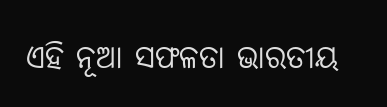ଏହି ନୂଆ ସଫଳତା ଭାରତୀୟ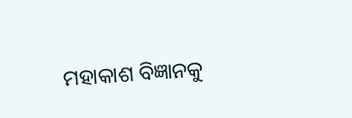ମହାକାଶ ବିଜ୍ଞାନକୁ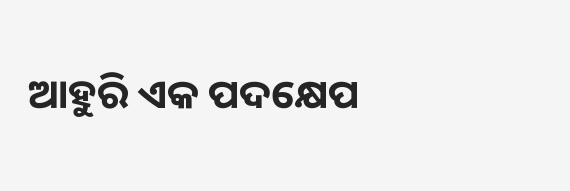ଆହୁରି ଏକ ପଦକ୍ଷେପ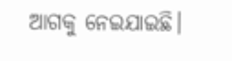ଆଗକୁ ନେଇଯାଇଛି।